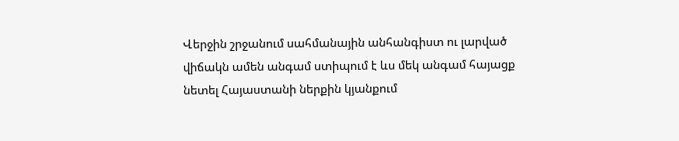Վերջին շրջանում սահմանային անհանգիստ ու լարված վիճակն ամեն անգամ ստիպում է ևս մեկ անգամ հայացք նետել Հայաստանի ներքին կյանքում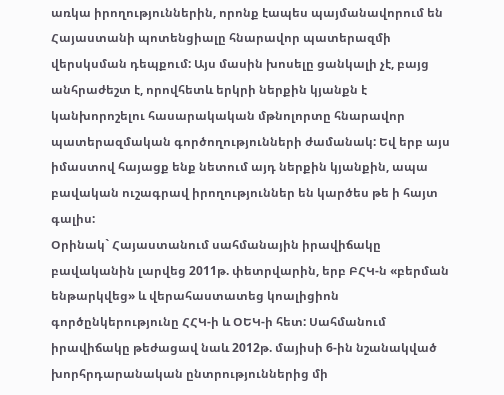առկա իրողություններին, որոնք էապես պայմանավորում են Հայաստանի պոտենցիալը հնարավոր պատերազմի վերսկսման դեպքում: Այս մասին խոսելը ցանկալի չէ, բայց անհրաժեշտ է, որովհետև երկրի ներքին կյանքն է կանխորոշելու հասարակական մթնոլորտը հնարավոր պատերազմական գործողությունների ժամանակ: Եվ երբ այս իմաստով հայացք ենք նետում այդ ներքին կյանքին, ապա բավական ուշագրավ իրողություններ են կարծես թե ի հայտ գալիս:
Օրինակ` Հայաստանում սահմանային իրավիճակը բավականին լարվեց 2011թ. փետրվարին, երբ ԲՀԿ-ն «բերման ենթարկվեց» և վերահաստատեց կոալիցիոն գործընկերությունը ՀՀԿ-ի և ՕԵԿ-ի հետ: Սահմանում իրավիճակը թեժացավ նաև 2012թ. մայիսի 6-ին նշանակված խորհրդարանական ընտրություններից մի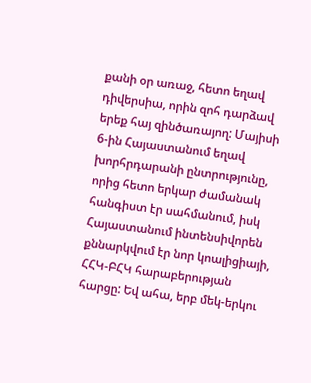քանի օր առաջ, հետո եղավ դիվերսիա, որին զոհ դարձավ երեք հայ զինծառայող: Մայիսի 6-ին Հայաստանում եղավ խորհրդարանի ընտրությունը, որից հետո երկար ժամանակ հանգիստ էր սահմանում, իսկ Հայաստանում ինտենսիվորեն քննարկվում էր նոր կոալիցիայի, ՀՀԿ-ԲՀԿ հարաբերության հարցը: Եվ ահա, երբ մեկ-երկու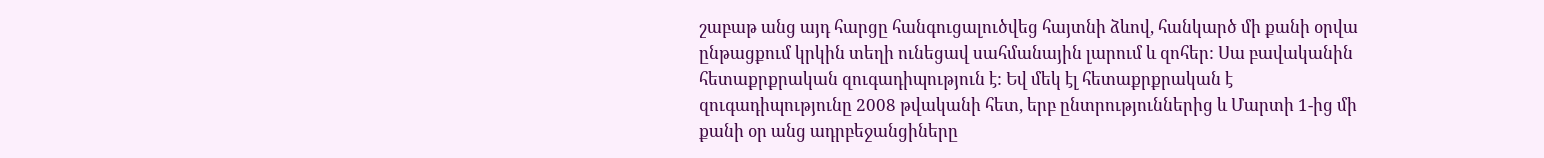շաբաթ անց այդ հարցը հանգուցալուծվեց հայտնի ձևով, հանկարծ մի քանի օրվա ընթացքում կրկին տեղի ունեցավ սահմանային լարում և զոհեր: Սա բավականին հետաքրքրական զուգադիպություն է: Եվ մեկ էլ հետաքրքրական է զուգադիպությունը 2008 թվականի հետ, երբ ընտրություններից և Մարտի 1-ից մի քանի օր անց ադրբեջանցիները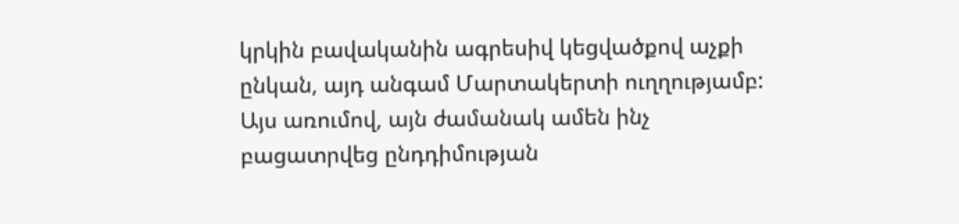կրկին բավականին ագրեսիվ կեցվածքով աչքի ընկան, այդ անգամ Մարտակերտի ուղղությամբ: Այս առումով, այն ժամանակ ամեն ինչ բացատրվեց ընդդիմության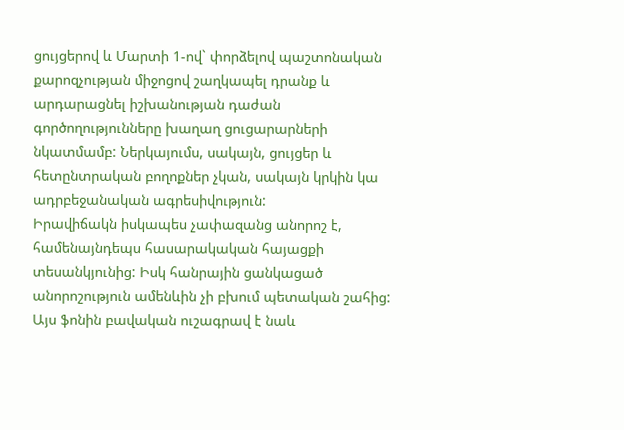ցույցերով և Մարտի 1-ով` փորձելով պաշտոնական քարոզչության միջոցով շաղկապել դրանք և արդարացնել իշխանության դաժան գործողությունները խաղաղ ցուցարարների նկատմամբ: Ներկայումս, սակայն, ցույցեր և հետընտրական բողոքներ չկան, սակայն կրկին կա ադրբեջանական ագրեսիվություն:
Իրավիճակն իսկապես չափազանց անորոշ է, համենայնդեպս հասարակական հայացքի տեսանկյունից: Իսկ հանրային ցանկացած անորոշություն ամենևին չի բխում պետական շահից: Այս ֆոնին բավական ուշագրավ է նաև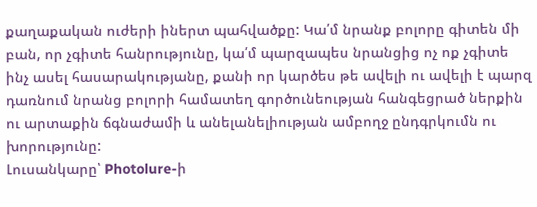քաղաքական ուժերի իներտ պահվածքը: Կա՛մ նրանք բոլորը գիտեն մի բան, որ չգիտե հանրությունը, կա՛մ պարզապես նրանցից ոչ ոք չգիտե ինչ ասել հասարակությանը, քանի որ կարծես թե ավելի ու ավելի է պարզ դառնում նրանց բոլորի համատեղ գործունեության հանգեցրած ներքին ու արտաքին ճգնաժամի և անելանելիության ամբողջ ընդգրկումն ու խորությունը:
Լուսանկարը՝ Photolure-ի